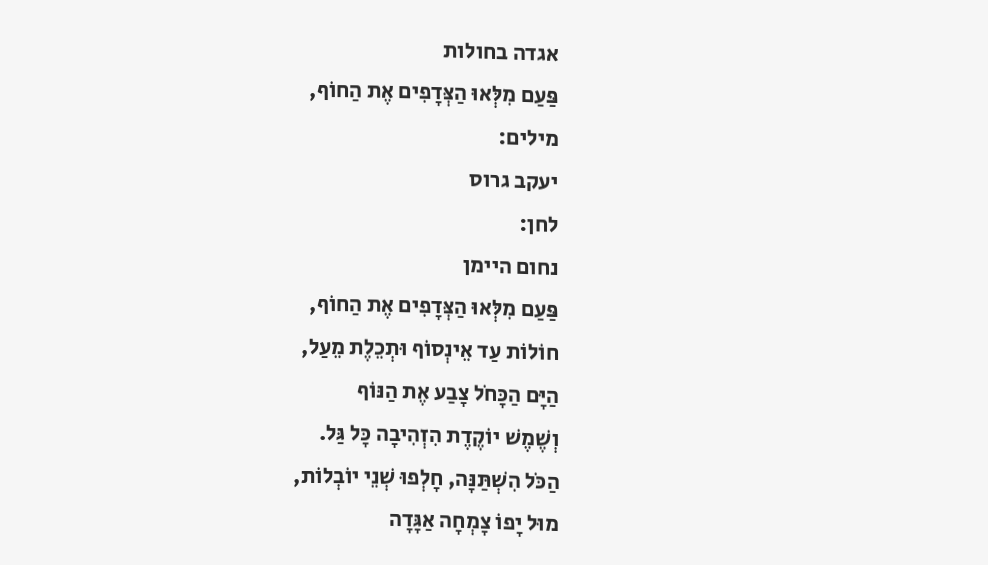אגדה בחולות
פַּעַם מִלְּאוּ הַצְּדָפִים אֶת הַחוֹף,
מילים:
יעקב גרוס
לחן:
נחום היימן
פַּעַם מִלְּאוּ הַצְּדָפִים אֶת הַחוֹף,
חוֹלוֹת עַד אֵינְסוֹף וּתְכֵלֶת מֵעַל,
הַיָּם הַכָּחֹל צָבַע אֶת הַנּוֹף
וְשֶׁמֶשׁ יוֹקֶדֶת הִזְהִיבָה כָּל גַּל.
הַכֹּל הִשְׁתַּנָּה, חָלְפוּ שְׁנֵי יוֹבְלוֹת,
מוּל יָפוֹ צָמְחָה אַגָּדָה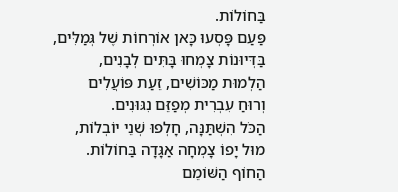בַּחוֹלוֹת.
פַּעַם פָּסְעוּ כָּאן אוֹרְחוֹת שֶׁל גְּמַלִּים,
בַּדְּיוּנוֹת צָמְחוּ בָּתִּים לְבָנִים,
הַלְמוּת מַכּוֹשִׁים, זֵעַת פּוֹעֲלִים
וְרוּחַ עִבְרִית מְפַזֵּם נִגּוּנִים.
הַכֹּל הִשְׁתַּנָּה, חָלְפוּ שְׁנֵי יוֹבְלוֹת,
מוּל יָפוֹ צָמְחָה אַגָּדָה בַּחוֹלוֹת.
הַחוֹף הַשּׁוֹמֵם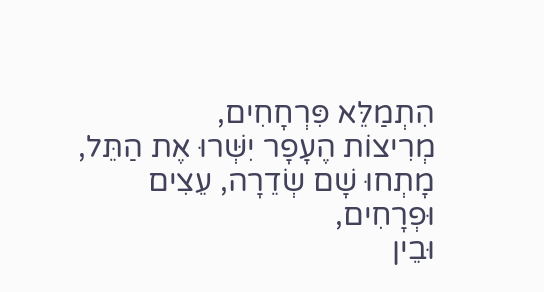הִתְמַלֵּא פִּרְחָחִים,
מְרִיצוֹת הֶעָפָר יִשְּׁרוּ אֶת הַתֵּל,
מָתְחוּ שָׁם שְׂדֵרָה, עֵצִים וּפְרָחִים,
וּבֵין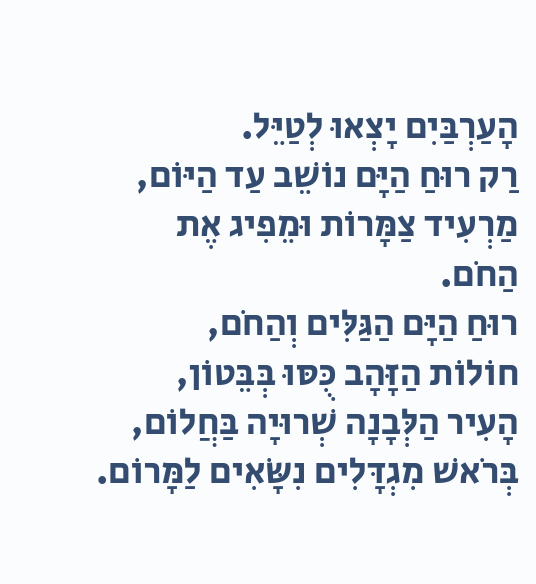הָעַרְבַּיִם יָצְאוּ לְטַיֵּל.
רַק רוּחַ הַיָּם נוֹשֵׁב עַד הַיּוֹם,
מַרְעִיד צַמָּרוֹת וּמֵפִיג אֶת הַחֹם.
רוּחַ הַיָּם הַגַּלִּים וְהַחֹם,
חוֹלוֹת הַזָּהָב כֻּסּוּ בְּבֵּטוֹן,
הָעִיר הַלְּבָנָה שְׁרוּיָה בַּחֲלוֹם,
בְּרֹאשׁ מִגְדָּלִים נִשָּׂאִים לַמָּרוֹם.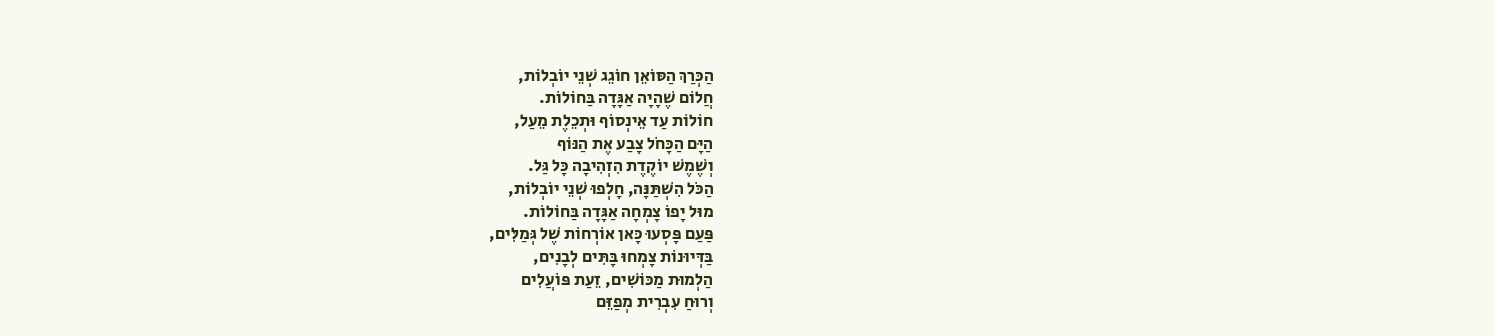הַכְּרַךְ הַסּוֹאֵן חוֹגֵג שְׁנֵי יוֹבְלוֹת,
חֲלוֹם שֶׁהָיָה אַגָּדָה בַּחוֹלוֹת.
חוֹלוֹת עַד אֵינְסוֹף וּתְכֵלֶת מֵעַל,
הַיָּם הַכָּחֹל צָבַע אֶת הַנּוֹף
וְשֶׁמֶשׁ יוֹקֶדֶת הִזְהִיבָה כָּל גַּל.
הַכֹּל הִשְׁתַּנָּה, חָלְפוּ שְׁנֵי יוֹבְלוֹת,
מוּל יָפוֹ צָמְחָה אַגָּדָה בַּחוֹלוֹת.
פַּעַם פָּסְעוּ כָּאן אוֹרְחוֹת שֶׁל גְּמַלִּים,
בַּדְּיוּנוֹת צָמְחוּ בָּתִּים לְבָנִים,
הַלְמוּת מַכּוֹשִׁים, זֵעַת פּוֹעֲלִים
וְרוּחַ עִבְרִית מְפַזֵּם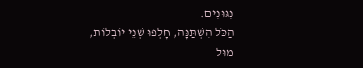נִגּוּנִים.
הַכֹּל הִשְׁתַּנָּה, חָלְפוּ שְׁנֵי יוֹבְלוֹת,
מוּל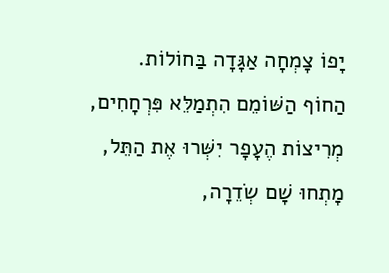יָפוֹ צָמְחָה אַגָּדָה בַּחוֹלוֹת.
הַחוֹף הַשּׁוֹמֵם הִתְמַלֵּא פִּרְחָחִים,
מְרִיצוֹת הֶעָפָר יִשְּׁרוּ אֶת הַתֵּל,
מָתְחוּ שָׁם שְׂדֵרָה,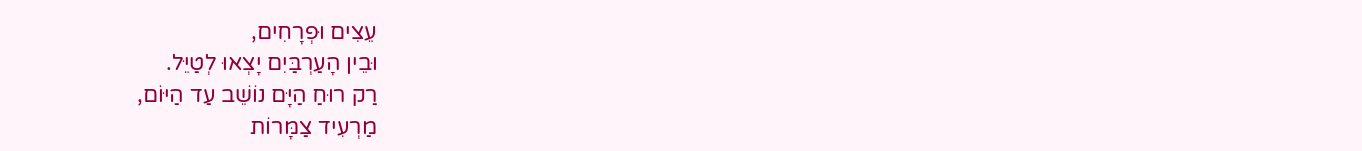עֵצִים וּפְרָחִים,
וּבֵין הָעַרְבַּיִם יָצְאוּ לְטַיֵּל.
רַק רוּחַ הַיָּם נוֹשֵׁב עַד הַיּוֹם,
מַרְעִיד צַמָּרוֹת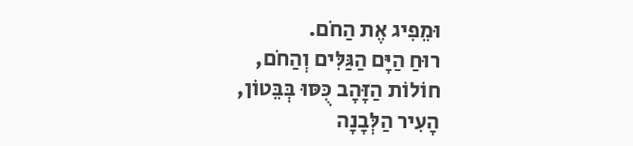וּמֵפִיג אֶת הַחֹם.
רוּחַ הַיָּם הַגַּלִּים וְהַחֹם,
חוֹלוֹת הַזָּהָב כֻּסּוּ בְּבֵּטוֹן,
הָעִיר הַלְּבָנָה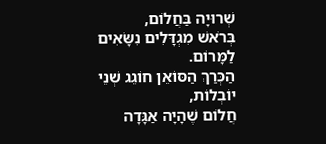שְׁרוּיָה בַּחֲלוֹם,
בְּרֹאשׁ מִגְדָּלִים נִשָּׂאִים לַמָּרוֹם.
הַכְּרַךְ הַסּוֹאֵן חוֹגֵג שְׁנֵי יוֹבְלוֹת,
חֲלוֹם שֶׁהָיָה אַגָּדָה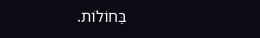בַּחוֹלוֹת.